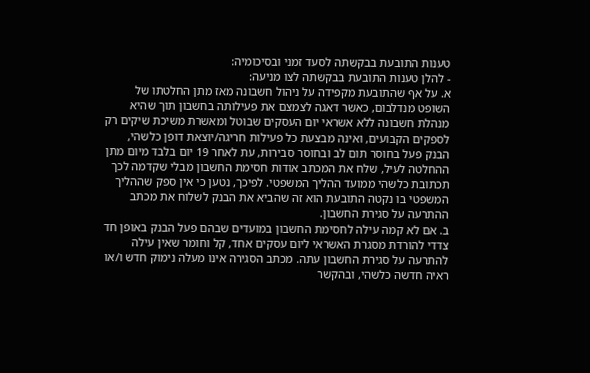טענות התובעת בבקשתה לסעד זמני ובסיכומיה:
- להלן טענות התובעת בבקשתה לצו מניעה:
א. על אף שהתובעת מקפידה על ניהול חשבונה מאז מתן החלטתו של השופט מנדלבום, כאשר דאגה לצמצם את פעילותה בחשבון תוך שהיא מנהלת חשבונה ללא אשראי יום העסקים שבוטל ומאשרת משיכת שיקים רק לספקים הקבועים, ואינה מבצעת כל פעילות חריגה/יוצאת דופן כלשהי, הבנק פעל בחוסר תום לב ובחוסר סבירות, עת לאחר 19 יום בלבד מיום מתן ההחלטה לעיל, שלח את המכתב אודות חסימת החשבון מבלי שקדמה לכך תכתובת כלשהי ממועד ההליך המשפטי. לפיכך, נטען כי אין ספק שההליך המשפטי בו נקטה התובעת הוא זה שהביא את הבנק לשלוח את מכתב ההתרעה על סגירת החשבון.
ב. אם לא קמה עילה לחסימת החשבון במועדים שבהם פעל הבנק באופן חד צדדי להורדת מסגרת האשראי ליום עסקים אחד, קל וחומר שאין עילה להתרעה על סגירת החשבון עתה. מכתב הסגירה אינו מעלה נימוק חדש ו/או ראיה חדשה כלשהי, ובהקשר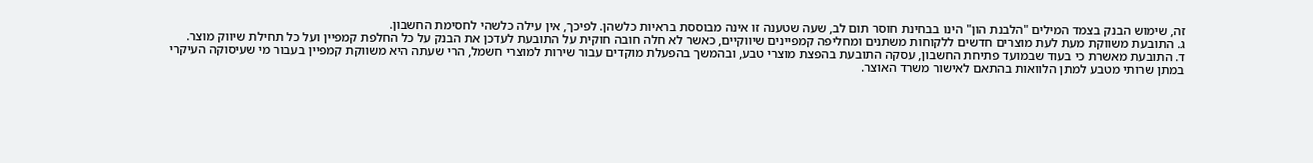זה, שימוש הבנק בצמד המילים "הלבנת הון" הינו בבחינת חוסר תום לב, שעה שטענה זו אינה מבוססת בראיות כלשהן. לפיכך, אין עילה כלשהי לחסימת החשבון.
ג. התובעת משווקת מעת לעת מוצרים חדשים ללקוחות משתנים ומחליפה קמפיינים שיווקיים, כאשר לא חלה חובה חוקית על התובעת לעדכן את הבנק על כל החלפת קמפיין ועל כל תחילת שיווק מוצר.
ד. התובעת מאשרת כי בעוד שבמועד פתיחת החשבון, עסקה התובעת בהפצת מוצרי טבע, ובהמשך בהפעלת מוקדים עבור שירות למוצרי חשמל, הרי שעתה היא משווקת קמפיין בעבור מי שעיסוקה העיקרי במתן שרותי מטבע למתן הלוואות בהתאם לאישור משרד האוצר.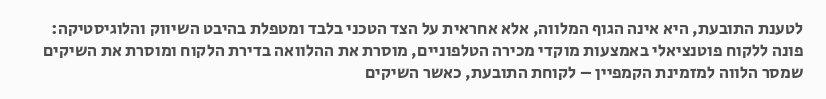לטענת התובעת, היא אינה הגוף המלווה, אלא אחראית על הצד הטכני בלבד ומטפלת בהיבט השיווק והלוגיסטיקה: פונה ללקוח פוטנציאלי באמצעות מוקדי מכירה הטלפוניים, מוסרת את ההלוואה בדירת הלקוח ומוסרת את השיקים שמסר הלווה למזמינת הקמפיין – לקוחת התובעת, כאשר השיקים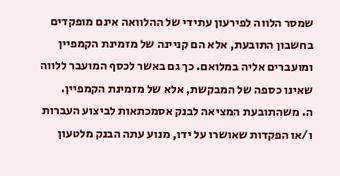שמסר הלווה לפירעון עתידי של ההלוואה אינם מופקדים בחשבון התובעת, אלא הם קניינה של מזמינת הקמפיין ומועברים אליה במלואם. כך גם באשר לכסף המועבר ללווה שאינו כספה של המבקשת, אלא של מזמינת הקמפיין.
ה. משהתובעת המציאה לבנק אסמכתאות לביצוע העברות ו/או הפקדות שאושרו על ידו, מנוע עתה הבנק מלטעון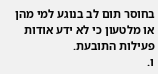בחוסר תום לב בנוגע למי מהן או מלטעון כי לא ידע אודות פעילות התובעת.
ו.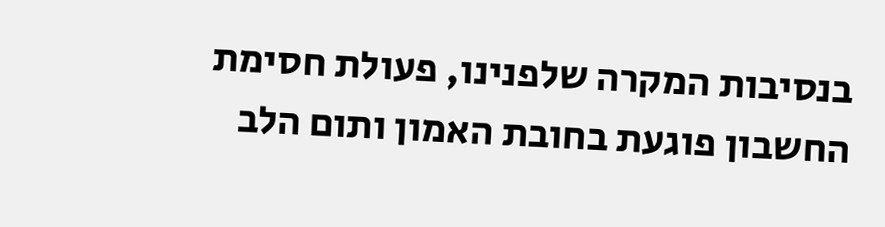בנסיבות המקרה שלפנינו, פעולת חסימת החשבון פוגעת בחובת האמון ותום הלב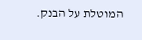המוטלת על הבנק.